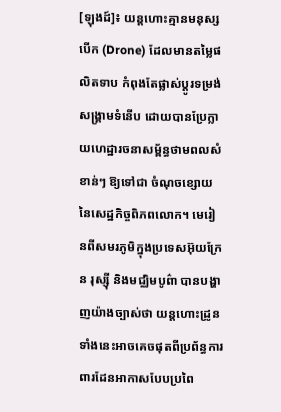[ឡុងដ៍]៖ យន្តហោះគ្មានមនុស្សបើក (Drone) ដែលមានតម្លៃផលិតទាប កំពុងតែផ្លាស់ប្តូរទម្រង់សង្គ្រាមទំនើប ដោយបានប្រែក្លាយហេដ្ឋារចនាសម្ព័ន្ធថាមពលសំខាន់ៗ ឱ្យទៅជា ចំណុចខ្សោយនៃសេដ្ឋកិច្ចពិភពលោក។ មេរៀនពីសមរភូមិក្នុងប្រទេសអ៊ុយក្រែន រុស្ស៊ី និងមជ្ឈិមបូព៌ា បានបង្ហាញយ៉ាងច្បាស់ថា យន្តហោះដ្រូនទាំងនេះអាចគេចផុតពីប្រព័ន្ធការពារដែនអាកាសបែបប្រពៃ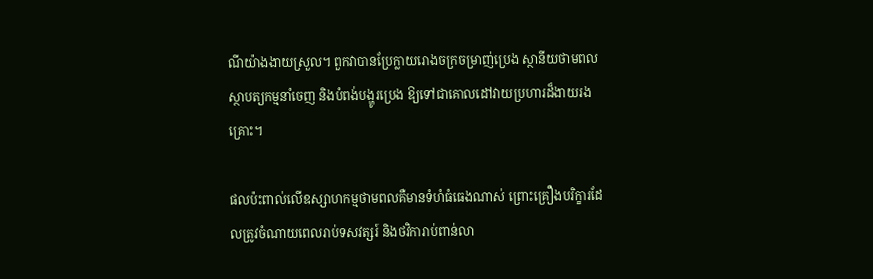ណីយ៉ាងងាយស្រួល។ ពួកវាបានប្រែក្លាយរោងចក្រចម្រាញ់ប្រេង ស្ថានីយថាមពល ស្ថាបត្យកម្មនាំចេញ និងបំពង់បង្ហូរប្រេង ឱ្យទៅជាគោលដៅវាយប្រហារដ៏ងាយរងគ្រោះ។

ផលប៉ះពាល់លើឧស្សាហកម្មថាមពលគឺមានទំហំធំធេងណាស់ ព្រោះគ្រឿងបរិក្ខារដែលត្រូវចំណាយពេលរាប់ទសវត្សរ៍ និងថវិការាប់ពាន់លា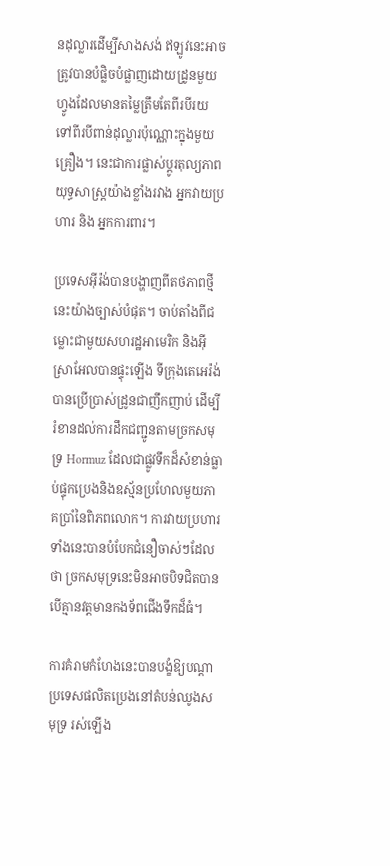នដុល្លារដើម្បីសាងសង់ ឥឡូវនេះអាចត្រូវបានបំផ្លិចបំផ្លាញដោយដ្រូនមួយហ្វូងដែលមានតម្លៃត្រឹមតែពីរបីរយ ទៅពីរបីពាន់ដុល្លារប៉ុណ្ណោះក្នុងមួយគ្រឿង។ នេះជាការផ្លាស់ប្តូរតុល្យភាពយុទ្ធសាស្ត្រយ៉ាងខ្លាំងរវាង អ្នកវាយប្រហារ និង អ្នកការពារ។

ប្រទេសអ៊ីរ៉ង់បានបង្ហាញពីតថភាពថ្មីនេះយ៉ាងច្បាស់បំផុត។ ចាប់តាំងពីជម្លោះជាមួយសហរដ្ឋអាមេរិក និងអ៊ីស្រាអែលបានផ្ទុះឡើង ទីក្រុងតេអេរ៉ង់បានប្រើប្រាស់ដ្រូនជាញឹកញាប់ ដើម្បីរំខានដល់ការដឹកជញ្ជូនតាមច្រកសមុទ្រ Hormuz ដែលជាផ្លូវទឹកដ៏សំខាន់ធ្លាប់ផ្ទុកប្រេងនិងឧស្ម័នប្រហែលមួយភាគប្រាំនៃពិភពលោក។ ការវាយប្រហារទាំងនេះបានបំបែកជំនឿចាស់ៗដែលថា ច្រកសមុទ្រនេះមិនអាចបិទជិតបាន បើគ្មានវត្តមានកងទ័ពជើងទឹកដ៏ធំ។

ការគំរាមកំហែងនេះបានបង្ខំឱ្យបណ្តាប្រទេសផលិតប្រេងនៅតំបន់ឈូងសមុទ្រ រស់ឡើង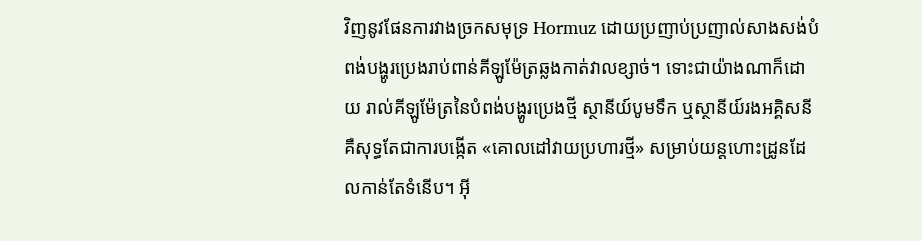វិញនូវផែនការវាងច្រកសមុទ្រ Hormuz ដោយប្រញាប់ប្រញាល់សាងសង់បំពង់បង្ហូរប្រេងរាប់ពាន់គីឡូម៉ែត្រឆ្លងកាត់វាលខ្សាច់។ ទោះជាយ៉ាងណាក៏ដោយ រាល់គីឡូម៉ែត្រនៃបំពង់បង្ហូរប្រេងថ្មី ស្ថានីយ៍បូមទឹក ឬស្ថានីយ៍រងអគ្គិសនី គឺសុទ្ធតែជាការបង្កើត «គោលដៅវាយប្រហារថ្មី» សម្រាប់យន្តហោះដ្រូនដែលកាន់តែទំនើប។ អ៊ី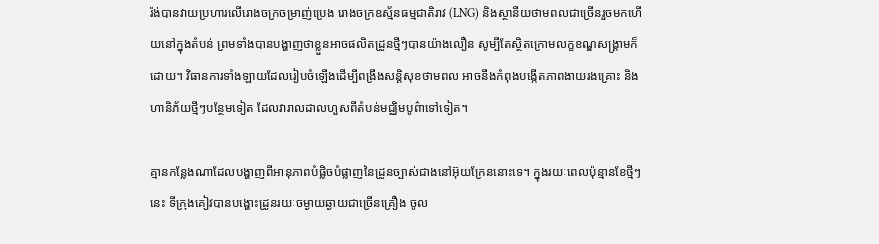រ៉ង់បានវាយប្រហារលើរោងចក្រចម្រាញ់ប្រេង រោងចក្រឧស្ម័នធម្មជាតិរាវ (LNG) និងស្ថានីយថាមពលជាច្រើនរួចមកហើយនៅក្នុងតំបន់ ព្រមទាំងបានបង្ហាញថាខ្លួនអាចផលិតដ្រូនថ្មីៗបានយ៉ាងលឿន សូម្បីតែស្ថិតក្រោមលក្ខខណ្ឌសង្គ្រាមក៏ដោយ។ វិធានការទាំងឡាយដែលរៀបចំឡើងដើម្បីពង្រឹងសន្តិសុខថាមពល អាចនឹងកំពុងបង្កើតភាពងាយរងគ្រោះ និងហានិភ័យថ្មីៗបន្ថែមទៀត ដែលវារាលដាលហួសពីតំបន់មជ្ឈិមបូព៌ាទៅទៀត។

គ្មានកន្លែងណាដែលបង្ហាញពីអានុភាពបំផ្លិចបំផ្លាញនៃដ្រូនច្បាស់ជាងនៅអ៊ុយក្រែននោះទេ។ ក្នុងរយៈពេលប៉ុន្មានខែថ្មីៗនេះ ទីក្រុងគៀវបានបង្ហោះដ្រូនរយៈចម្ងាយឆ្ងាយជាច្រើនគ្រឿង ចូល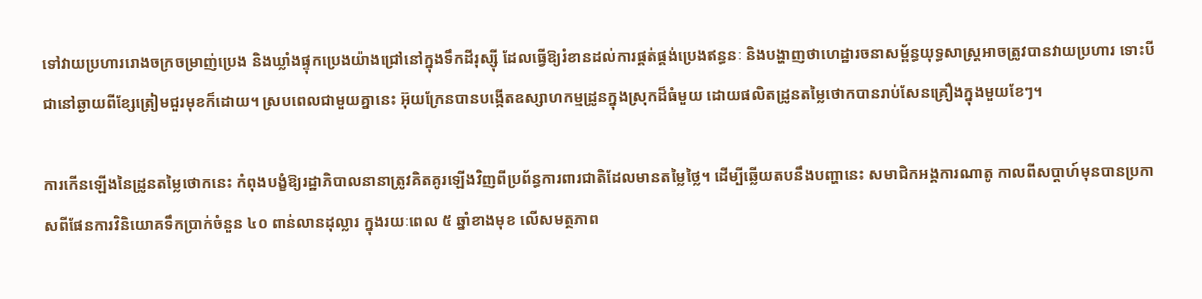ទៅវាយប្រហាររោងចក្រចម្រាញ់ប្រេង និងឃ្លាំងផ្ទុកប្រេងយ៉ាងជ្រៅនៅក្នុងទឹកដីរុស្ស៊ី ដែលធ្វើឱ្យរំខានដល់ការផ្គត់ផ្គង់ប្រេងឥន្ធនៈ និងបង្ហាញថាហេដ្ឋារចនាសម្ព័ន្ធយុទ្ធសាស្ត្រអាចត្រូវបានវាយប្រហារ ទោះបីជានៅឆ្ងាយពីខ្សែត្រៀមជួរមុខក៏ដោយ។ ស្របពេលជាមួយគ្នានេះ អ៊ុយក្រែនបានបង្កើតឧស្សាហកម្មដ្រូនក្នុងស្រុកដ៏ធំមួយ ដោយផលិតដ្រូនតម្លៃថោកបានរាប់សែនគ្រឿងក្នុងមួយខែៗ។

ការកើនឡើងនៃដ្រូនតម្លៃថោកនេះ កំពុងបង្ខំឱ្យរដ្ឋាភិបាលនានាត្រូវគិតគូរឡើងវិញពីប្រព័ន្ធការពារជាតិដែលមានតម្លៃថ្លៃ។ ដើម្បីឆ្លើយតបនឹងបញ្ហានេះ សមាជិកអង្គការណាតូ កាលពីសប្តាហ៍មុនបានប្រកាសពីផែនការវិនិយោគទឹកប្រាក់ចំនួន ៤០ ពាន់លានដុល្លារ ក្នុងរយៈពេល ៥ ឆ្នាំខាងមុខ លើសមត្ថភាព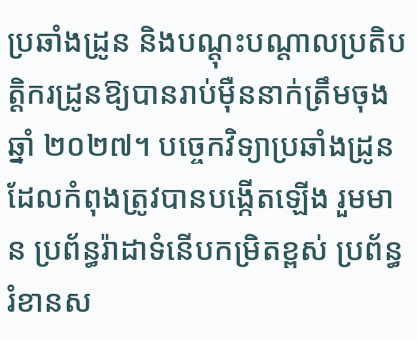ប្រឆាំងដ្រូន និងបណ្តុះបណ្តាលប្រតិបត្តិករដ្រូនឱ្យបានរាប់ម៉ឺននាក់ត្រឹមចុងឆ្នាំ ២០២៧។ បច្ចេកវិទ្យាប្រឆាំងដ្រូនដែលកំពុងត្រូវបានបង្កើតឡើង រួមមាន ប្រព័ន្ធរ៉ាដាទំនើបកម្រិតខ្ពស់ ប្រព័ន្ធរំខានស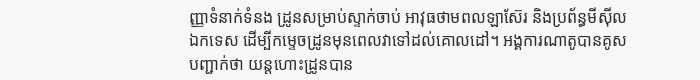ញ្ញាទំនាក់ទំនង ដ្រូនសម្រាប់ស្ទាក់ចាប់ អាវុធថាមពលឡាស៊ែរ និងប្រព័ន្ធមីស៊ីលឯកទេស ដើម្បីកម្ទេចដ្រូនមុនពេលវាទៅដល់គោលដៅ។ អង្គការណាតូបានគូសបញ្ជាក់ថា យន្តហោះដ្រូនបាន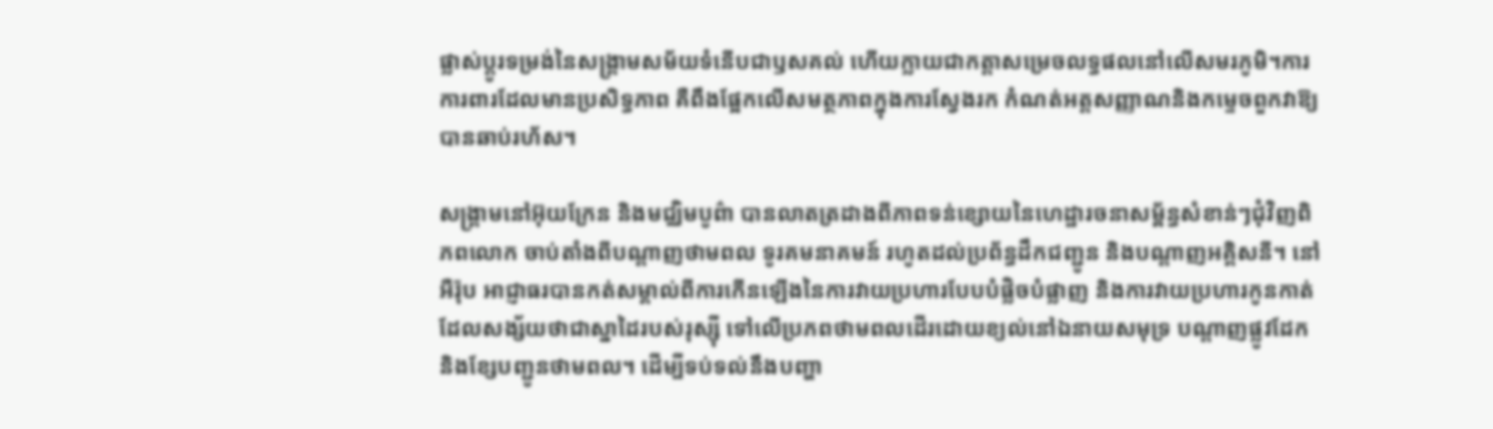ផ្លាស់ប្តូរទម្រង់នៃសង្គ្រាមសម័យទំនើបជាឫសគល់ ហើយក្លាយជាកត្តាសម្រេចលទ្ធផលនៅលើសមរភូមិ។ការការពារដែលមានប្រសិទ្ធភាព គឺពឹងផ្អែកលើសមត្ថភាពក្នុងការស្វែងរក កំណត់អត្តសញ្ញាណនិងកម្ទេចពួកវាឱ្យបានឆាប់រហ័ស។

សង្គ្រាមនៅអ៊ុយក្រែន និងមជ្ឈិមបូព៌ា បានលាតត្រដាងពីភាពទន់ខ្សោយនៃហេដ្ឋារចនាសម្ព័ន្ធសំខាន់ៗជុំវិញពិភពលោក ចាប់តាំងពីបណ្តាញថាមពល ទូរគមនាគមន៍ រហូតដល់ប្រព័ន្ធដឹកជញ្ជូន និងបណ្តាញអគ្គិសនី។ នៅអឺរ៉ុប អាជ្ញាធរបានកត់សម្គាល់ពីការកើនឡើងនៃការវាយប្រហារបែបបំផ្លិចបំផ្លាញ និងការវាយប្រហារកូនកាត់ ដែលសង្ស័យថាជាស្នាដៃរបស់រុស្ស៊ី ទៅលើប្រភពថាមពលដើរដោយខ្យល់នៅឯនាយសមុទ្រ បណ្តាញផ្លូវដែក និងខ្សែបញ្ជូនថាមពល។ ដើម្បីទប់ទល់នឹងបញ្ហា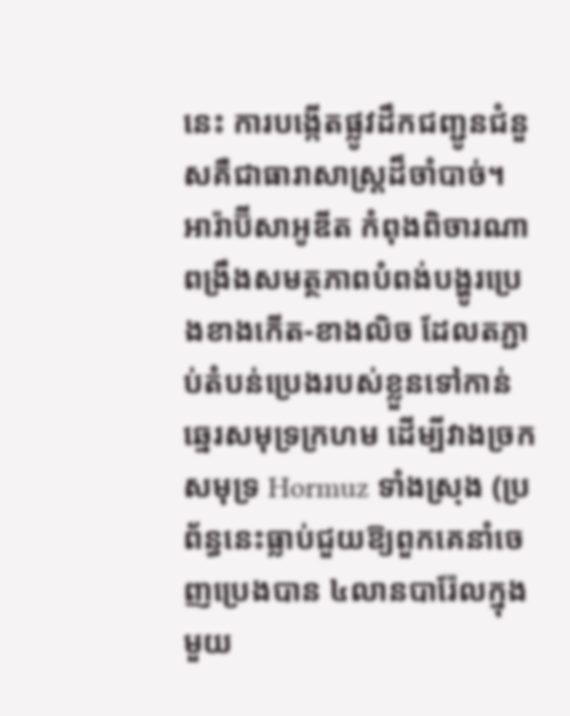នេះ ការបង្កើតផ្លូវដឹកជញ្ជូនជំនួសគឺជាធារាសាស្ត្រដ៏ចាំបាច់។ អារ៉ាប៊ីសាអូឌីត កំពុងពិចារណាពង្រឹងសមត្ថភាពបំពង់បង្ហូរប្រេងខាងកើត-ខាងលិច ដែលតភ្ជាប់តំបន់ប្រេងរបស់ខ្លួនទៅកាន់ឆ្នេរសមុទ្រក្រហម ដើម្បីវាងច្រកសមុទ្រ Hormuz ទាំងស្រុង (ប្រព័ន្ធនេះធ្លាប់ជួយឱ្យពួកគេនាំចេញប្រេងបាន ៤លានបារ៉ែលក្នុងមួយ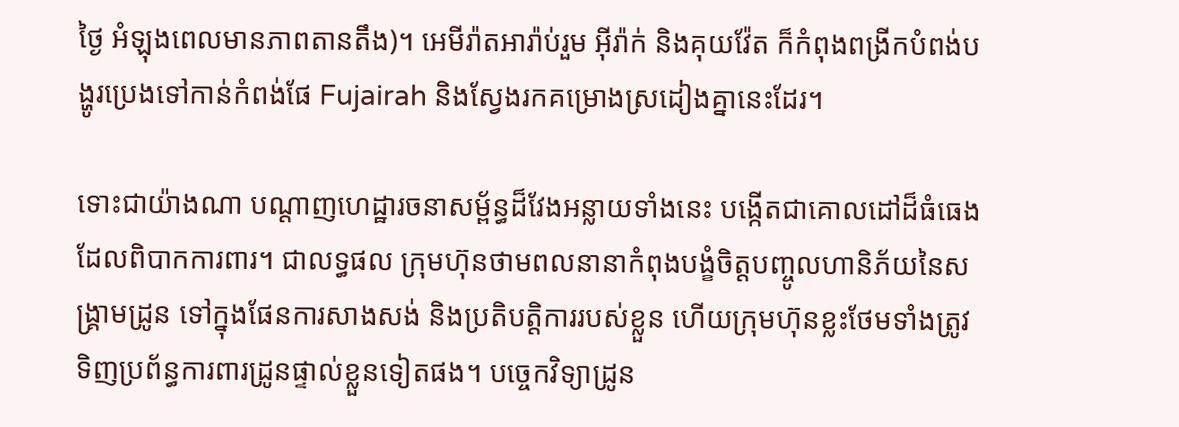ថ្ងៃ អំឡុងពេលមានភាពតានតឹង)។ អេមីរ៉ាតអារ៉ាប់រួម អ៊ីរ៉ាក់ និងគុយវ៉ែត ក៏កំពុងពង្រីកបំពង់បង្ហូរប្រេងទៅកាន់កំពង់ផែ Fujairah និងស្វែងរកគម្រោងស្រដៀងគ្នានេះដែរ។

ទោះជាយ៉ាងណា បណ្តាញហេដ្ឋារចនាសម្ព័ន្ធដ៏វែងអន្លាយទាំងនេះ បង្កើតជាគោលដៅដ៏ធំធេងដែលពិបាកការពារ។ ជាលទ្ធផល ក្រុមហ៊ុនថាមពលនានាកំពុងបង្ខំចិត្តបញ្ចូលហានិភ័យនៃសង្គ្រាមដ្រូន ទៅក្នុងផែនការសាងសង់ និងប្រតិបត្តិការរបស់ខ្លួន ហើយក្រុមហ៊ុនខ្លះថែមទាំងត្រូវទិញប្រព័ន្ធការពារដ្រូនផ្ទាល់ខ្លួនទៀតផង។ បច្ចេកវិទ្យាដ្រូន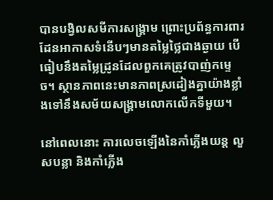បានបង្វិលសមីការសង្គ្រាម ព្រោះប្រព័ន្ធការពារដែនអាកាសទំនើបៗមានតម្លៃថ្លៃជាងឆ្ងាយ បើធៀបនឹងតម្លៃដ្រូនដែលពួកគេត្រូវបាញ់កម្ទេច។ ស្ថានភាពនេះមានភាពស្រដៀងគ្នាយ៉ាងខ្លាំងទៅនឹងសម័យសង្គ្រាមលោកលើកទីមួយ។

នៅពេលនោះ ការលេចឡើងនៃកាំភ្លើងយន្ត លួសបន្លា និងកាំភ្លើង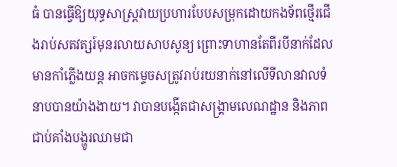ធំ បានធ្វើឱ្យយុទ្ធសាស្ត្រវាយប្រហារបែបសម្រុកដោយកងទ័ពថ្មើរជើងរាប់សតវត្សរ៍មុនរលាយសាបសូន្យ ព្រោះទាហានតែពីរបីនាក់ដែលមានកាំភ្លើងយន្ត អាចកម្ទេចសត្រូវរាប់រយនាក់នៅលើទីលានវាលទំនាបបានយ៉ាងងាយ។ វាបានបង្កើតជាសង្គ្រាមលេណដ្ឋាន និងភាពជាប់គាំងបង្ហូរឈាមជា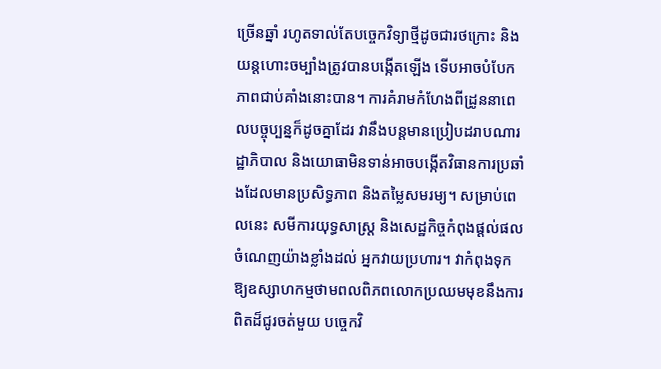ច្រើនឆ្នាំ រហូតទាល់តែបច្ចេកវិទ្យាថ្មីដូចជារថក្រោះ និងយន្តហោះចម្បាំងត្រូវបានបង្កើតឡើង ទើបអាចបំបែកភាពជាប់គាំងនោះបាន។ ការគំរាមកំហែងពីដ្រូននាពេលបច្ចុប្បន្នក៏ដូចគ្នាដែរ វានឹងបន្តមានប្រៀបដរាបណារដ្ឋាភិបាល និងយោធាមិនទាន់អាចបង្កើតវិធានការប្រឆាំងដែលមានប្រសិទ្ធភាព និងតម្លៃសមរម្យ។ សម្រាប់ពេលនេះ សមីការយុទ្ធសាស្ត្រ និងសេដ្ឋកិច្ចកំពុងផ្តល់ផលចំណេញយ៉ាងខ្លាំងដល់ អ្នកវាយប្រហារ។ វាកំពុងទុកឱ្យឧស្សាហកម្មថាមពលពិភពលោកប្រឈមមុខនឹងការពិតដ៏ជូរចត់មួយ បច្ចេកវិ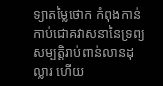ទ្យាតម្លៃថោក កំពុងកាន់កាប់ជោគវាសនានៃទ្រព្យសម្បត្តិរាប់ពាន់លានដុល្លារ ហើយ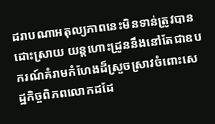ដរាបណាអតុល្យភាពនេះមិនទាន់ត្រូវបានដោះស្រាយ យន្តហោះដ្រូននឹងនៅតែជាឧបករណ៍គំរាមកំហែងដ៏ស្រួចស្រាវចំពោះសេដ្ឋកិច្ចពិភពលោកដដែ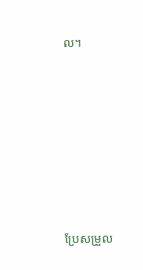ល។







ប្រែសម្រួល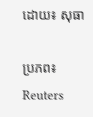ដោយ៖ សុធា

ប្រភព៖ Reuters